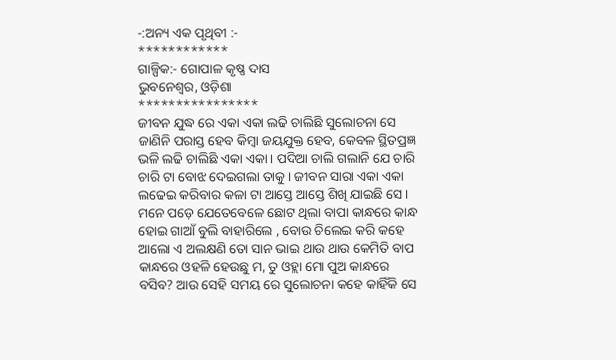-:ଅନ୍ୟ ଏକ ପୃଥିବୀ :-
************
ଗାଳ୍ପିକ:- ଗୋପାଳ କୃଷ୍ଣ ଦାସ
ଭୁବନେଶ୍ଵର, ଓଡ଼ିଶା
****************
ଜୀବନ ଯୁଦ୍ଧ ରେ ଏକା ଏକା ଲଢି ଚାଲିଛି ସୁଲୋଚନା ସେ ଜାଣିନି ପରାସ୍ତ ହେବ କିମ୍ବା ଜୟଯୁକ୍ତ ହେବ, କେବଳ ସ୍ଥିତପ୍ରଜ୍ଞ ଭଳି ଲଢି ଚାଲିଛି ଏକା ଏକା। ପଦିଆ ଚାଲି ଗଲାନି ଯେ ଚାରି ଚାରି ଟା ବୋଝ ଦେଇଗଲା ତାକୁ। ଜୀବନ ସାରା ଏକା ଏକା ଲଢେଇ କରିବାର କଳା ଟା ଆସ୍ତେ ଆସ୍ତେ ଶିଖି ଯାଇଛି ସେ।
ମନେ ପଡ଼େ ଯେତେବେଳେ ଛୋଟ ଥିଲା ବାପା କାନ୍ଧରେ କାନ୍ଧ ହୋଇ ଗାଆଁ ବୁଲି ବାହାରିଲେ , ବୋଉ ଚିଲେଇ କରି କହେ ଆଲୋ ଏ ଅଲକ୍ଷଣି ତୋ ସାନ ଭାଇ ଥାଉ ଥାଉ କେମିତି ବାପ କାନ୍ଧରେ ଓହଳି ହେଉଛୁ ମ, ତୁ ଓହ୍ଲା ମୋ ପୁଅ କାନ୍ଧରେ ବସିବ? ଆଉ ସେହି ସମୟ ରେ ସୁଲୋଚନା କହେ କାହିଁକି ସେ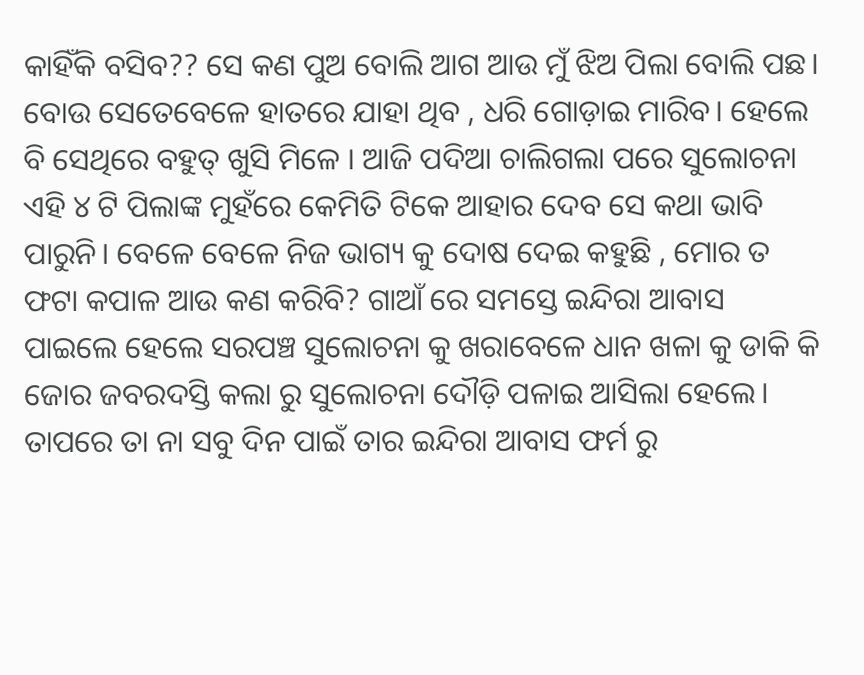କାହିଁକି ବସିବ?? ସେ କଣ ପୁଅ ବୋଲି ଆଗ ଆଉ ମୁଁ ଝିଅ ପିଲା ବୋଲି ପଛ। ବୋଉ ସେତେବେଳେ ହାତରେ ଯାହା ଥିବ , ଧରି ଗୋଡ଼ାଇ ମାରିବ। ହେଲେ ବି ସେଥିରେ ବହୁତ୍ ଖୁସି ମିଳେ । ଆଜି ପଦିଆ ଚାଲିଗଲା ପରେ ସୁଲୋଚନା ଏହି ୪ ଟି ପିଲାଙ୍କ ମୁହଁରେ କେମିତି ଟିକେ ଆହାର ଦେବ ସେ କଥା ଭାବି ପାରୁନି। ବେଳେ ବେଳେ ନିଜ ଭାଗ୍ୟ କୁ ଦୋଷ ଦେଇ କହୁଛି , ମୋର ତ ଫଟା କପାଳ ଆଉ କଣ କରିବି? ଗାଆଁ ରେ ସମସ୍ତେ ଇନ୍ଦିରା ଆବାସ ପାଇଲେ ହେଲେ ସରପଞ୍ଚ ସୁଲୋଚନା କୁ ଖରାବେଳେ ଧାନ ଖଳା କୁ ଡାକି କି ଜୋର ଜବରଦସ୍ତି କଲା ରୁ ସୁଲୋଚନା ଦୌଡ଼ି ପଳାଇ ଆସିଲା ହେଲେ। ତାପରେ ତା ନା ସବୁ ଦିନ ପାଇଁ ତାର ଇନ୍ଦିରା ଆବାସ ଫର୍ମ ରୁ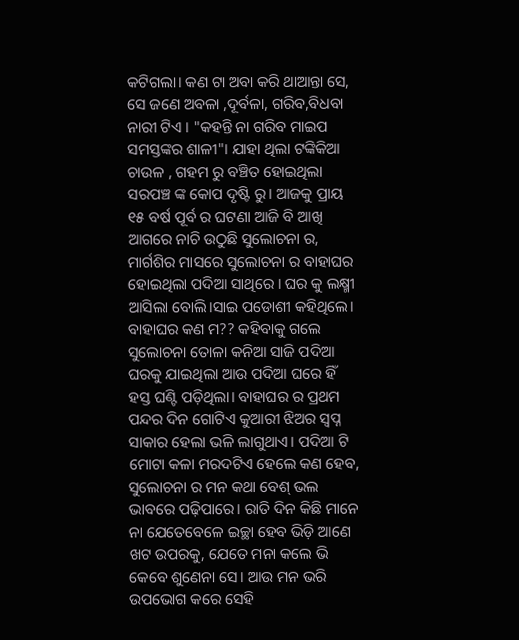କଟିଗଲା। କଣ ଟା ଅବା କରି ଥାଆନ୍ତା ସେ, ସେ ଜଣେ ଅବଳା ,ଦୂର୍ବଳା, ଗରିବ,ବିଧବା ନାରୀ ଟିଏ । "କହନ୍ତି ନା ଗରିବ ମାଇପ ସମସ୍ତଙ୍କର ଶାଳୀ"। ଯାହା ଥିଲା ଟଙ୍କିକିଆ ଚାଉଳ , ଗହମ ରୁ ବଞ୍ଚିତ ହୋଇଥିଲା ସରପଞ୍ଚ ଙ୍କ କୋପ ଦୃଷ୍ଟି ରୁ। ଆଜକୁ ପ୍ରାୟ ୧୫ ବର୍ଷ ପୂର୍ବ ର ଘଟଣା ଆଜି ବି ଆଖି ଆଗରେ ନାଚି ଉଠୁଛି ସୁଲୋଚନା ର, ମାର୍ଗଶିର ମାସରେ ସୁଲୋଚନା ର ବାହାଘର ହୋଇଥିଲା ପଦିଆ ସାଥିରେ । ଘର କୁ ଲକ୍ଷ୍ମୀ ଆସିଲା ବୋଲି।ସାଇ ପଡୋଶୀ କହିଥିଲେ। ବାହାଘର କଣ ମ?? କହିବାକୁ ଗଲେ ସୁଲୋଚନା ତୋଳା କନିଆ ସାଜି ପଦିଆ ଘରକୁ ଯାଇଥିଲା ଆଉ ପଦିଆ ଘରେ ହିଁ ହସ୍ତ ଘଣ୍ଟି ପଡ଼ିଥିଲା। ବାହାଘର ର ପ୍ରଥମ ପନ୍ଦର ଦିନ ଗୋଟିଏ କୁଆରୀ ଝିଅର ସ୍ବପ୍ନ ସାକାର ହେଲା ଭଳି ଲାଗୁଥାଏ। ପଦିଆ ଟି ମୋଟା କଳା ମରଦଟିଏ ହେଲେ କଣ ହେବ, ସୁଲୋଚନା ର ମନ କଥା ବେଶ୍ ଭଲ ଭାବରେ ପଢ଼ିପାରେ। ରାତି ଦିନ କିଛି ମାନେ ନା ଯେତେବେଳେ ଇଚ୍ଛା ହେବ ଭିଡ଼ି ଆଣେ ଖଟ ଉପରକୁ, ଯେତେ ମନା କଲେ ଭି କେବେ ଶୁଣେନା ସେ। ଆଉ ମନ ଭରି ଉପଭୋଗ କରେ ସେହି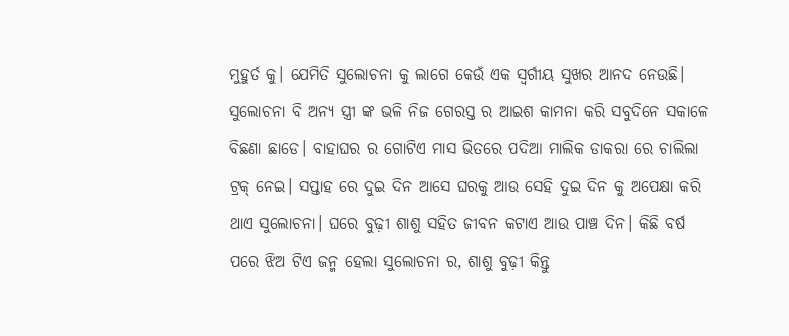ମୁହୁର୍ତ କୁ। ଯେମିତି ସୁଲୋଚନା କୁ ଲାଗେ କେଉଁ ଏକ ସ୍ୱର୍ଗୀୟ ସୁଖର ଆନଦ ନେଉଛି। ସୁଲୋଚନା ବି ଅନ୍ୟ ସ୍ତ୍ରୀ ଙ୍କ ଭଳି ନିଜ ଗେରସ୍ତ ର ଆଇଶ କାମନା କରି ସବୁଦିନେ ସକାଳେ ବିଛଣା ଛାଡେ। ବାହାଘର ର ଗୋଟିଏ ମାସ ଭିତରେ ପଦିଆ ମାଲିକ ଡାକରା ରେ ଚାଲିଲା ଟ୍ରକ୍ ନେଇ। ସପ୍ତାହ ରେ ଦୁଇ ଦିନ ଆସେ ଘରକୁ ଆଉ ସେହି ଦୁଇ ଦିନ କୁ ଅପେକ୍ଷା କରି ଥାଏ ସୁଲୋଚନା। ଘରେ ବୁଢ଼ୀ ଶାଶୁ ସହିତ ଜୀବନ କଟାଏ ଆଉ ପାଞ୍ଚ ଦିନ। କିଛି ବର୍ଷ ପରେ ଝିଅ ଟିଏ ଜନ୍ମ ହେଲା ସୁଲୋଚନା ର, ଶାଶୁ ବୁଢ଼ୀ କିନ୍ତୁ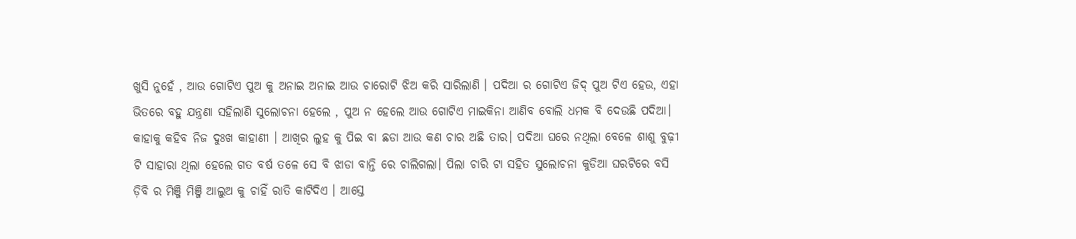ଖୁସି ନୁହେଁ , ଆଉ ଗୋଟିଏ ପୁଅ କୁ ଅନାଇ ଅନାଇ ଆଉ ଚାରୋଟି ଝିଅ କରି ସାରିଲାଣି । ପଦିଆ ର ଗୋଟିଏ ଜିଦ୍ ପୁଅ ଟିଏ ହେଉ, ଏହା ଭିତରେ ବହୁ ଯନ୍ତ୍ରଣା ସହିଲାଣି ସୁଲୋଚନା ହେଲେ , ପୁଅ ନ ହେଲେ ଆଉ ଗୋଟିଏ ମାଇକିନା ଆଣିବ ବୋଲି ଧମକ ବି ଦେଉଛି ପଦିଆ। କାହାକୁ କହିବ ନିଜ ଦୁଃଖ କାହାଣୀ । ଆଖିର ଲୁହ କୁ ପିଇ ବା ଛଡା ଆଉ କଣ ଚାର ଅଛି ତାର। ପଦିଆ ଘରେ ନଥିଲା ବେଳେ ଶାଶୁ ବୁଢ଼ୀ ଟି ସାହାରା ଥିଲା ହେଲେ ଗତ ବର୍ଷ ତଳେ ସେ ବି ଝାଡା ବାନ୍ତି ରେ ଚାଲିଗଲା। ପିଲା ଚାରି ଟା ସହିତ ସୁଲୋଚନା କୁଡିଆ ଘରଟିରେ ବସି ଡ଼ିବି ର ମିଞ୍ଜି ମିଞ୍ଜି ଆଲୁଅ କୁ ଚାହିଁ ରାତି କାଟିଦିଏ । ଆସ୍ତେ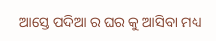ଆସ୍ତେ ପଦିଆ ର ଘର କୁ ଆସିବା ମଧ୍ୟ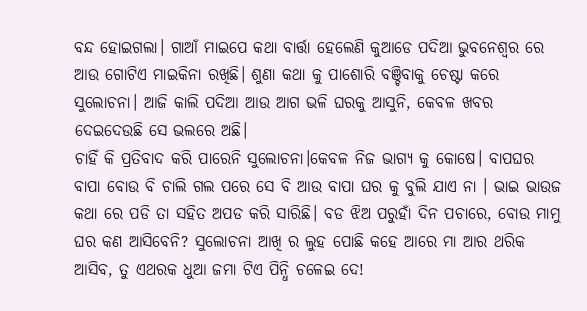ବନ୍ଦ ହୋଇଗଲା। ଗାଆଁ ମାଇପେ କଥା ବାର୍ତ୍ତା ହେଲେଣି କୁଆଡେ ପଦିଆ ଭୁବନେଶ୍ଵର ରେ ଆଉ ଗୋଟିଏ ମାଇକିନା ରଖିଛି। ଶୁଣା କଥା କୁ ପାଶୋରି ବଞ୍ଚିବାକୁ ଚେଷ୍ଟା କରେ ସୁଲୋଚନା। ଆଜି କାଲି ପଦିଆ ଆଉ ଆଗ ଭଳି ଘରକୁ ଆସୁନି, କେବଳ ଖବର ଦେଇଦେଉଛି ସେ ଭଲରେ ଅଛି।
ଚାହିଁ କି ପ୍ରତିବାଦ କରି ପାରେନି ସୁଲୋଚନା।କେବଳ ନିଜ ଭାଗ୍ୟ କୁ କୋଷେ। ବାପଘର ବାପା ବୋଉ ବି ଚାଲି ଗଲ ପରେ ସେ ବି ଆଉ ବାପା ଘର କୁ ବୁଲି ଯାଏ ନା । ଭାଇ ଭାଉଜ କଥା ରେ ପଡି ତା ସହିତ ଅପଡ କରି ସାରିଛି। ବଡ ଝିଅ ପରୁହାଁ ଦିନ ପଚାରେ, ବୋଉ ମାମୁ ଘର କଣ ଆସିବେନି? ସୁଲୋଚନା ଆଖି ର ଲୁହ ପୋଛି କହେ ଆରେ ମା ଆର ଥରିକ ଆସିବ, ତୁ ଏଥରକ ଧୁଆ ଜମା ଟିଏ ପିନ୍ଧି ଚଳେଇ ଦେ!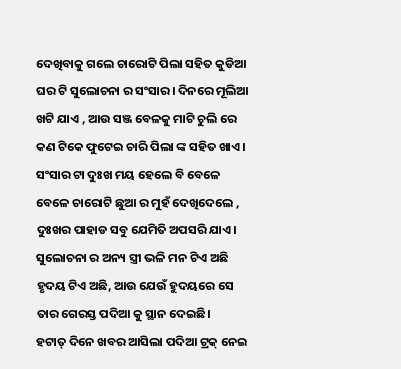ଦେଖିବାକୁ ଗଲେ ଚାରୋଟି ପିଲା ସହିତ କୁଡିଆ ଘର ଟି ସୁଲୋଚନା ର ସଂସାର। ଦିନରେ ମୂଲିଆ ଖଟି ଯାଏ , ଆଉ ସଞ୍ଜ ବେଳକୁ ମାଟି ଚୁଲି ରେ କଣ ଟିକେ ଫୁଟେଇ ଚାରି ପିଲା ଙ୍କ ସହିତ ଖାଏ। ସଂସାର ଟା ଦୁଃଖ ମୟ ହେଲେ ବି ବେଳେ ବେଳେ ଚାରୋଟି ଛୁଆ ର ମୁହଁ ଦେଖିଦେଲେ , ଦୁଃଖର ପାହାଡ ସବୁ ଯେମିତି ଅପସରି ଯାଏ।
ସୁଲୋଚନା ର ଅନ୍ୟ ସ୍ତ୍ରୀ ଭଳି ମନ ଟିଏ ଅଛି ହୃଦୟ ଟିଏ ଅଛି, ଆଉ ଯେଉଁ ହୁଦୟରେ ସେ ତାର ଗେରସ୍ତ ପଦିଆ କୁ ସ୍ଥାନ ଦେଇଛି।
ହଟାତ୍ ଦିନେ ଖବର ଆସିଲା ପଦିଆ ଟ୍ରକ୍ ନେଇ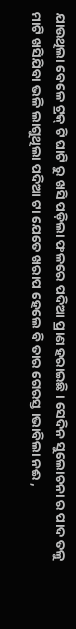ଯାଉଥିଲା ବେଳେ ଟ୍ରକ୍ ଟି ଘାଟି ରୁ ଖସି ପଡ଼ିଲା ଫଳରେ ପଦିଆ ପ୍ରାଣ ହରାଇଛି। ସେଦିନ ସୁଲୋଚନା ର ପାଦ ତଳୁ ମାଟି ଖସିଯିବା ଭଳି ଲାଗୁଥିଲା ପଦିଆ ଟା ଯେତେ ଖରାପ ହେଲେ ବି ତାର ଗେରସ୍ତ ।ଭାବିଲା ନଈ ,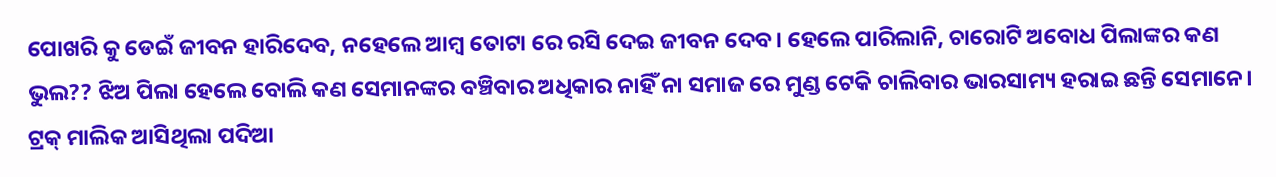ପୋଖରି କୁ ଡେଇଁ ଜୀବନ ହାରିଦେବ, ନହେଲେ ଆମ୍ବ ତୋଟା ରେ ରସି ଦେଇ ଜୀବନ ଦେବ। ହେଲେ ପାରିଲାନି, ଚାରୋଟି ଅବୋଧ ପିଲାଙ୍କର କଣ ଭୁଲ?? ଝିଅ ପିଲା ହେଲେ ବୋଲି କଣ ସେମାନଙ୍କର ବଞ୍ଚିବାର ଅଧିକାର ନାହିଁ ନା ସମାଜ ରେ ମୁଣ୍ଡ ଟେକି ଚାଲିବାର ଭାରସାମ୍ୟ ହରାଇ ଛନ୍ତି ସେମାନେ।
ଟ୍ରକ୍ ମାଲିକ ଆସିଥିଲା ପଦିଆ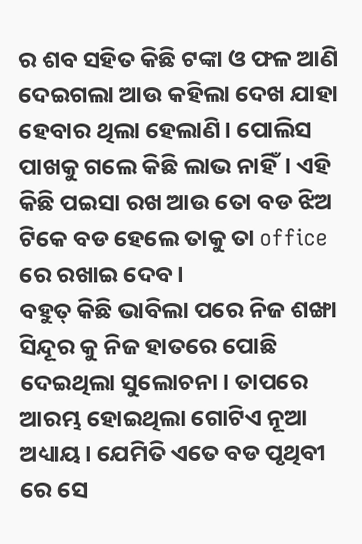ର ଶବ ସହିତ କିଛି ଟଙ୍କା ଓ ଫଳ ଆଣି ଦେଇଗଲା ଆଉ କହିଲା ଦେଖ ଯାହା ହେବାର ଥିଲା ହେଲାଣି। ପୋଲିସ ପାଖକୁ ଗଲେ କିଛି ଲାଭ ନାହିଁ। ଏହି କିଛି ପଇସା ରଖ ଆଉ ତୋ ବଡ ଝିଅ ଟିକେ ବଡ ହେଲେ ତାକୁ ତା office ରେ ରଖାଇ ଦେବ।
ବହୁତ୍ କିଛି ଭାବିଲା ପରେ ନିଜ ଶଙ୍ଖା ସିନ୍ଦୂର କୁ ନିଜ ହାତରେ ପୋଛି ଦେଇଥିଲା ସୁଲୋଚନା। ତାପରେ ଆରମ୍ଭ ହୋଇଥିଲା ଗୋଟିଏ ନୂଆ ଅଧ୍ୟାୟ। ଯେମିତି ଏତେ ବଡ ପୃଥିବୀ ରେ ସେ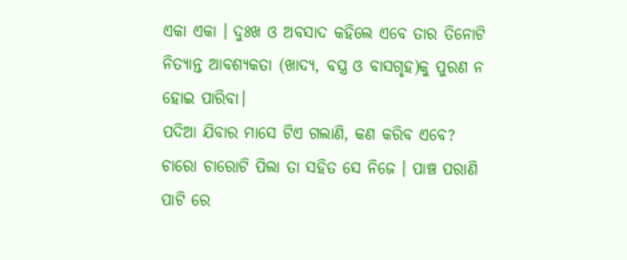ଏକା ଏକା । ଦୁଃଖ ଓ ଅବସାଦ କହିଲେ ଏବେ ତାର ତିନୋଟି ନିତ୍ୟାନ୍ତ ଆବଶ୍ୟକତା (ଖାଦ୍ୟ, ବସ୍ତ୍ର ଓ ବାସଗୃହ)କୁ ପୁରଣ ନ ହୋଇ ପାରିବା।
ପଦିଆ ଯିବାର ମାସେ ଟିଏ ଗଲାଣି, କଣ କରିବ ଏବେ?
ଚାରୋ ଚାରୋଟି ପିଲା ତା ସହିତ ସେ ନିଜେ । ପାଞ୍ଚ ପରାଣି ପାଟି ରେ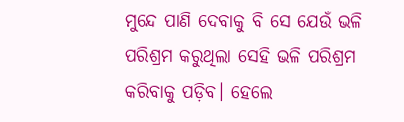ମୁନ୍ଦେ ପାଣି ଦେବାକୁ ବି ସେ ଯେଉଁ ଭଳି ପରିଶ୍ରମ କରୁଥିଲା ସେହି ଭଳି ପରିଶ୍ରମ କରିବାକୁ ପଡ଼ିବ। ହେଲେ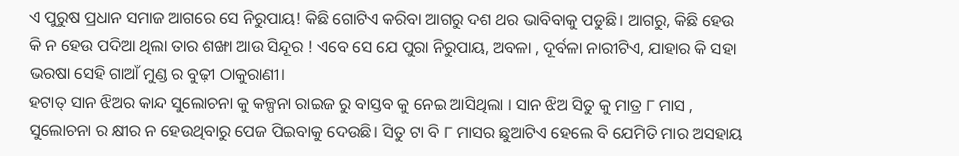ଏ ପୁରୁଷ ପ୍ରଧାନ ସମାଜ ଆଗରେ ସେ ନିରୁପାୟ! କିଛି ଗୋଟିଏ କରିବା ଆଗରୁ ଦଶ ଥର ଭାବିବାକୁ ପଡୁଛି। ଆଗରୁ, କିଛି ହେଉ କି ନ ହେଉ ପଦିଆ ଥିଲା ତାର ଶଙ୍ଖା ଆଉ ସିନ୍ଦୂର ! ଏବେ ସେ ଯେ ପୁରା ନିରୁପାୟ, ଅବଳା , ଦୂର୍ବଳା ନାରୀଟିଏ, ଯାହାର କି ସହା ଭରଷା ସେହି ଗାଆଁ ମୁଣ୍ଡ ର ବୁଢ଼ୀ ଠାକୁରାଣୀ।
ହଟାତ୍ ସାନ ଝିଅର କାନ୍ଦ ସୁଲୋଚନା କୁ କଳ୍ପନା ରାଇଜ ରୁ ବାସ୍ତବ କୁ ନେଇ ଆସିଥିଲା । ସାନ ଝିଅ ସିତୁ କୁ ମାତ୍ର ୮ ମାସ , ସୁଲୋଚନା ର କ୍ଷୀର ନ ହେଉଥିବାରୁ ପେଜ ପିଇବାକୁ ଦେଉଛି। ସିତୁ ଟା ବି ୮ ମାସର ଛୁଆଟିଏ ହେଲେ ବି ଯେମିତି ମାର ଅସହାୟ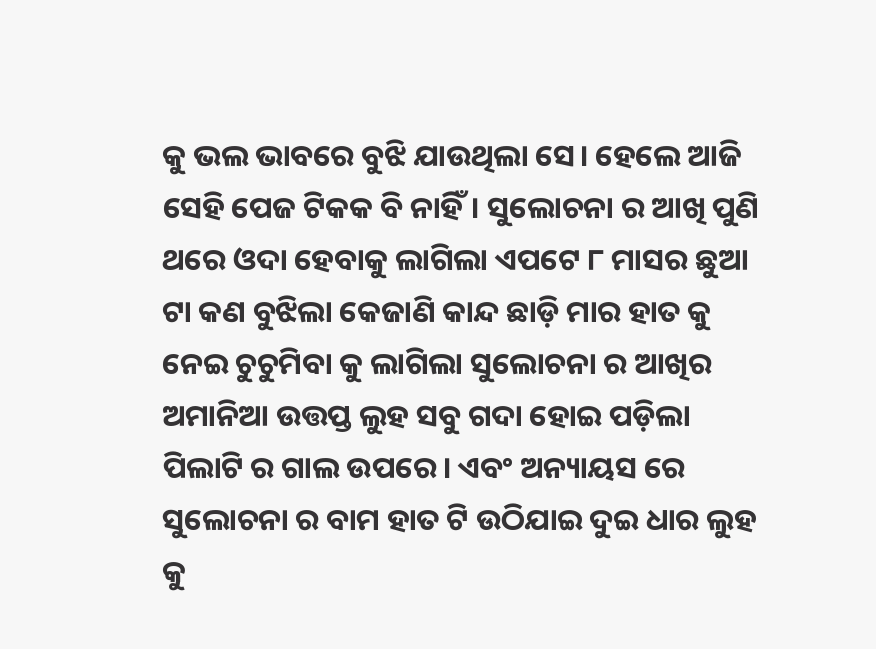କୁ ଭଲ ଭାବରେ ବୁଝି ଯାଉଥିଲା ସେ। ହେଲେ ଆଜି ସେହି ପେଜ ଟିକକ ବି ନାହିଁ। ସୁଲୋଚନା ର ଆଖି ପୁଣି ଥରେ ଓଦା ହେବାକୁ ଲାଗିଲା ଏପଟେ ୮ ମାସର ଛୁଆ ଟା କଣ ବୁଝିଲା କେଜାଣି କାନ୍ଦ ଛାଡ଼ି ମାର ହାତ କୁ ନେଇ ଚୁଚୁମିବା କୁ ଲାଗିଲା ସୁଲୋଚନା ର ଆଖିର ଅମାନିଆ ଉତ୍ତପ୍ତ ଲୁହ ସବୁ ଗଦା ହୋଇ ପଡ଼ିଲା ପିଲାଟି ର ଗାଲ ଉପରେ। ଏବଂ ଅନ୍ୟାୟସ ରେ ସୁଲୋଚନା ର ବାମ ହାତ ଟି ଉଠିଯାଇ ଦୁଇ ଧାର ଲୁହ କୁ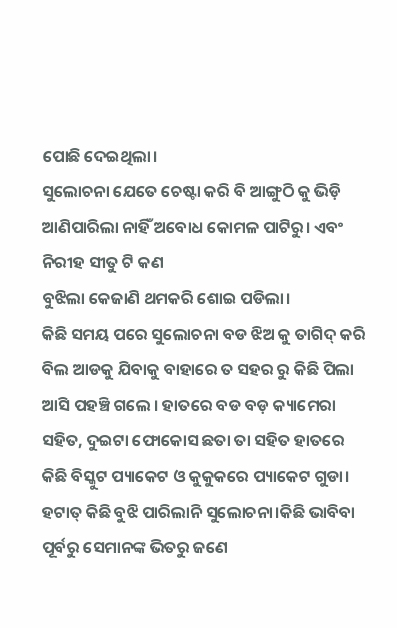ପୋଛି ଦେଇଥିଲା।
ସୁଲୋଚନା ଯେତେ ଚେଷ୍ଟା କରି ବି ଆଙ୍ଗୁଠି କୁ ଭିଡ଼ି ଆଣିପାରିଲା ନାହିଁ ଅବୋଧ କୋମଳ ପାଟିରୁ। ଏବଂ ନିରୀହ ସୀତୁ ଟି କଣ
ବୁଝିଲା କେଜାଣି ଥମକରି ଶୋଇ ପଡିଲା।
କିଛି ସମୟ ପରେ ସୁଲୋଚନା ବଡ ଝିଅ କୁ ତାଗିଦ୍ କରି ବିଲ ଆଡକୁ ଯିବାକୁ ବାହାରେ ତ ସହର ରୁ କିଛି ପିଲା ଆସି ପହଞ୍ଚି ଗଲେ । ହାତରେ ବଡ ବଡ଼ କ୍ୟାମେରା ସହିତ, ଦୁଇଟା ଫୋକୋସ ଛତା ତା ସହିତ ହାତରେ କିଛି ବିସ୍କୁଟ ପ୍ୟାକେଟ ଓ କୁକୁକରେ ପ୍ୟାକେଟ ଗୁଡା। ହଟାତ୍ କିଛି ବୁଝି ପାରିଲାନି ସୁଲୋଚନା।କିଛି ଭାବିବା ପୂର୍ବରୁ ସେମାନଙ୍କ ଭିତରୁ ଜଣେ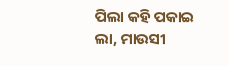ପିଲା କହି ପକାଇ
ଲା, ମାଉସୀ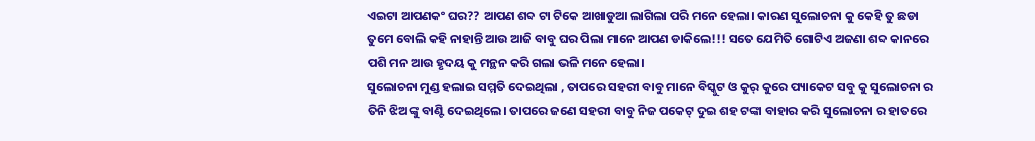ଏଇଟା ଆପଣକଂ ଘର?? ଆପଣ ଶବ୍ଦ ଟା ଟିକେ ଆଖାଡୁଆ ଲାଗିଲା ପରି ମନେ ହେଲା। କାରଣ ସୁଲୋଚନା କୁ କେହି ତୁ ଛଡା ତୁମେ ବୋଲି କହି ନାହାନ୍ତି ଆଉ ଆଜି ବାବୁ ଘର ପିଲା ମାନେ ଆପଣ ଡାକିଲେ!!! ସତେ ଯେମିତି ଗୋଟିଏ ଅଜଣା ଶବ୍ଦ କାନରେ ପଶି ମନ ଆଉ ହୃଦୟ କୁ ମନ୍ଥନ କରି ଗଲା ଭଳି ମନେ ହେଲା।
ସୁଲୋଚନା ମୁଣ୍ଡ ହଲାଇ ସମ୍ମତି ଦେଇଥିଲା , ତାପରେ ସହରୀ ବାବୁ ମାନେ ବିସ୍କୁଟ ଓ କୁର୍ କୁରେ ପ୍ୟାକେଟ ସବୁ କୁ ସୁଲୋଚନା ର ତିନି ଝିଅ ଙ୍କୁ ବାଣ୍ଟି ଦେଇଥିଲେ। ତାପରେ ଜଣେ ସହରୀ ବାବୁ ନିଜ ପକେଟ୍ ଦୁଇ ଶହ ଟଙ୍କା ବାହାର କରି ସୁଲୋଚନା ର ହାତରେ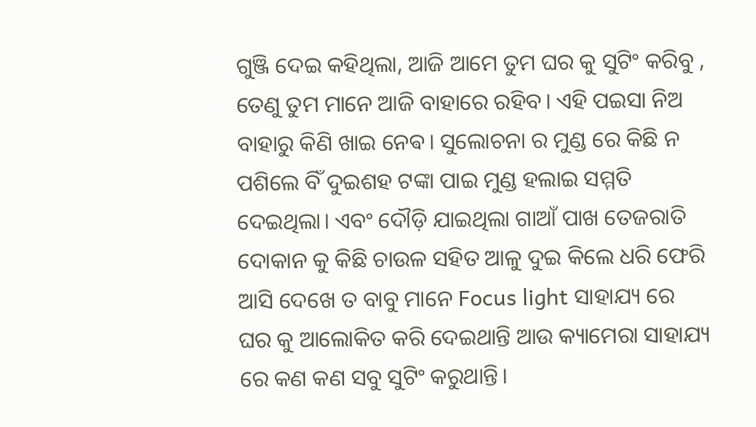ଗୁଞ୍ଜି ଦେଇ କହିଥିଲା, ଆଜି ଆମେ ତୁମ ଘର କୁ ସୁଟିଂ କରିବୁ , ତେଣୁ ତୁମ ମାନେ ଆଜି ବାହାରେ ରହିବ। ଏହି ପଇସା ନିଅ ବାହାରୁ କିଣି ଖାଇ ନେଵ। ସୁଲୋଚନା ର ମୁଣ୍ଡ ରେ କିଛି ନ ପଶିଲେ ବିଁ ଦୁଇଶହ ଟଙ୍କା ପାଇ ମୁଣ୍ଡ ହଲାଇ ସମ୍ମତି ଦେଇଥିଲା। ଏବଂ ଦୌଡ଼ି ଯାଇଥିଲା ଗାଆଁ ପାଖ ତେଜରାତି ଦୋକାନ କୁ କିଛି ଚାଉଳ ସହିତ ଆଳୁ ଦୁଇ କିଲେ ଧରି ଫେରି ଆସି ଦେଖେ ତ ବାବୁ ମାନେ Focus light ସାହାଯ୍ୟ ରେ ଘର କୁ ଆଲୋକିତ କରି ଦେଇଥାନ୍ତି ଆଉ କ୍ୟାମେରା ସାହାଯ୍ୟ ରେ କଣ କଣ ସବୁ ସୁଟିଂ କରୁଥାନ୍ତି।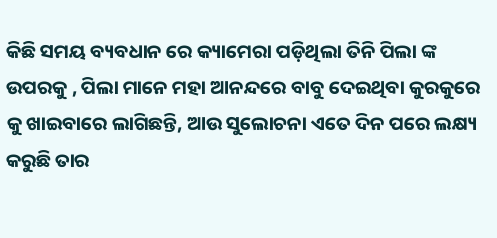କିଛି ସମୟ ବ୍ୟବଧାନ ରେ କ୍ୟାମେରା ପଡ଼ିଥିଲା ତିନି ପିଲା ଙ୍କ ଉପରକୁ , ପିଲା ମାନେ ମହା ଆନନ୍ଦରେ ବାବୁ ଦେଇଥିବା କୁରକୁରେ କୁ ଖାଇବାରେ ଲାଗିଛନ୍ତି, ଆଉ ସୁଲୋଚନା ଏତେ ଦିନ ପରେ ଲକ୍ଷ୍ୟ କରୁଛି ତାର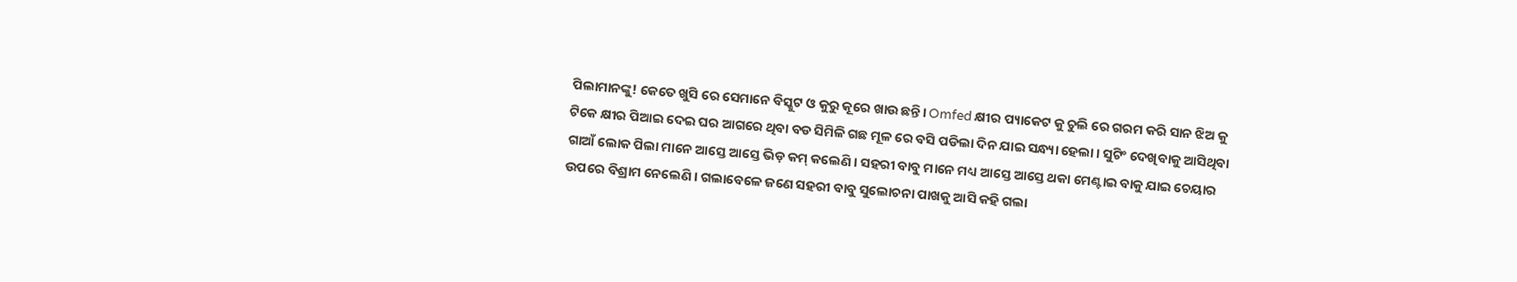ପିଲାମାନଙ୍କୁ! କେତେ ଖୁସି ରେ ସେମାନେ ବିସ୍କୁଟ ଓ କୁରୁ କୂରେ ଖାଉ ଛନ୍ତି। Omfed କ୍ଷୀର ପ୍ୟାକେଟ କୁ ଚୁଲି ରେ ଗରମ କରି ସାନ ଝିଅ କୁ ଟିକେ କ୍ଷୀର ପିଆଇ ଦେଇ ଘର ଆଗରେ ଥିବା ବଡ ସିମିଳି ଗଛ ମୂଳ ରେ ବସି ପଡିଲା ଦିନ ଯାଇ ସନ୍ଧ୍ୟା ହେଲା । ସୁଟିଂ ଦେଖିବାକୁ ଆସିଥିବା ଗାଆଁ ଲୋକ ପିଲା ମାନେ ଆସ୍ତେ ଆସ୍ତେ ଭିଡ଼ କମ୍ କଲେଣି। ସହରୀ ବାବୁ ମାନେ ମଧ୍ୟ ଆସ୍ତେ ଆସ୍ତେ ଥକା ମେଣ୍ଟାଇ ବାକୁ ଯାଇ ଚେୟାର ଉପରେ ବିଶ୍ରାମ ନେଲେଣି। ଗଲାବେଳେ ଜଣେ ସହରୀ ବାବୁ ସୁଲୋଚନା ପାଖକୁ ଆସି କହି ଗଲା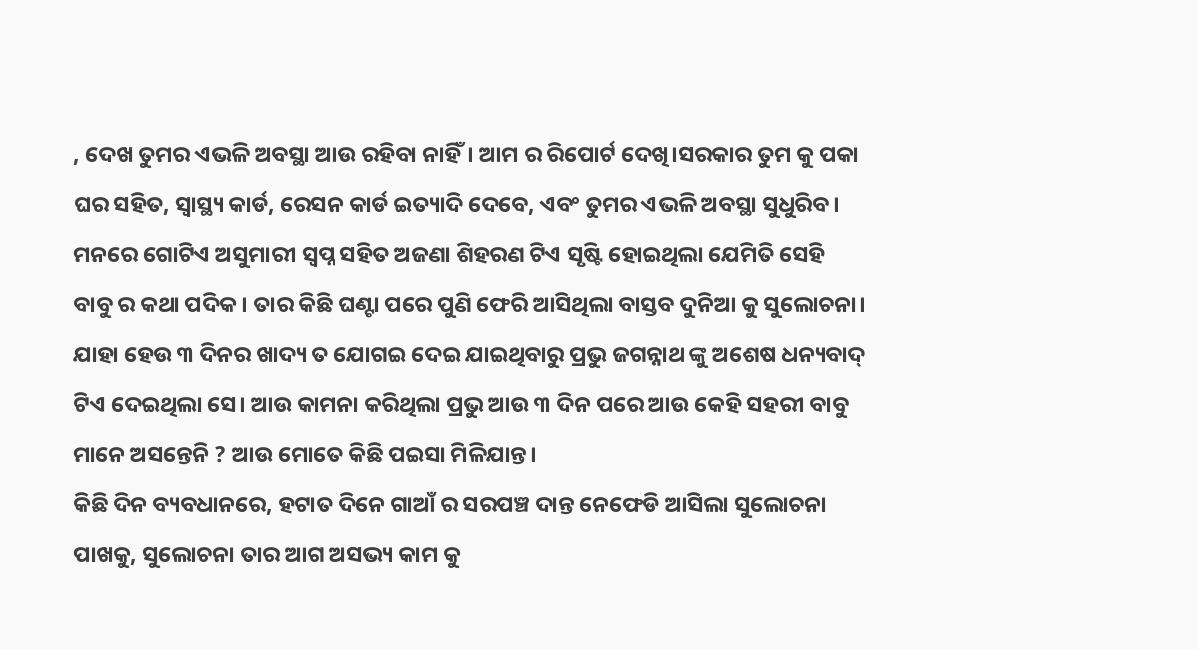, ଦେଖ ତୁମର ଏଭଳି ଅବସ୍ଥା ଆଉ ରହିବା ନାହିଁ। ଆମ ର ରିପୋର୍ଟ ଦେଖି।ସରକାର ତୁମ କୁ ପକା ଘର ସହିତ, ସ୍ୱାସ୍ଥ୍ୟ କାର୍ଡ, ରେସନ କାର୍ଡ ଇତ୍ୟାଦି ଦେବେ, ଏବଂ ତୁମର ଏଭଳି ଅବସ୍ଥା ସୁଧୁରିବ। ମନରେ ଗୋଟିଏ ଅସୁମାରୀ ସ୍ବପ୍ନ ସହିତ ଅଜଣା ଶିହରଣ ଟିଏ ସୃଷ୍ଟି ହୋଇଥିଲା ଯେମିତି ସେହି ବାବୁ ର କଥା ପଦିକ। ତାର କିଛି ଘଣ୍ଟା ପରେ ପୁଣି ଫେରି ଆସିଥିଲା ବାସ୍ତବ ଦୁନିଆ କୁ ସୁଲୋଚନା। ଯାହା ହେଉ ୩ ଦିନର ଖାଦ୍ୟ ତ ଯୋଗଇ ଦେଇ ଯାଇଥିବାରୁ ପ୍ରଭୁ ଜଗନ୍ନାଥ ଙ୍କୁ ଅଶେଷ ଧନ୍ୟବାଦ୍ ଟିଏ ଦେଇଥିଲା ସେ। ଆଉ କାମନା କରିଥିଲା ପ୍ରଭୁ ଆଉ ୩ ଦିନ ପରେ ଆଉ କେହି ସହରୀ ବାବୁ ମାନେ ଅସନ୍ତେନି ? ଆଉ ମୋତେ କିଛି ପଇସା ମିଳିଯାନ୍ତ।
କିଛି ଦିନ ବ୍ୟବଧାନରେ, ହଟାତ ଦିନେ ଗାଆଁ ର ସରପଞ୍ଚ ଦାନ୍ତ ନେଫେଡି ଆସିଲା ସୁଲୋଚନା ପାଖକୁ, ସୁଲୋଚନା ତାର ଆଗ ଅସଭ୍ୟ କାମ କୁ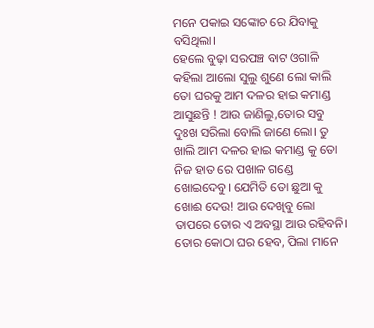ମନେ ପକାଇ ସଙ୍କୋଚ ରେ ଯିବାକୁ ବସିଥିଲା।
ହେଲେ ବୁଢ଼ା ସରପଞ୍ଚ ବାଟ ଓଗାଳି କହିଲା ଆଲୋ ସୁଲୁ ଶୁଣେ ଲୋ କାଲି ତୋ ଘରକୁ ଆମ ଦଳର ହାଇ କମାଣ୍ଡ ଆସୁଛନ୍ତି ! ଆଉ ଜାଣିଲୁ,ତୋର ସବୁ ଦୁଃଖ ସରିଲା ବୋଲି ଜାଣେ ଲୋ। ତୁ ଖାଲି ଆମ ଦଳର ହାଇ କମାଣ୍ଡ କୁ ତୋ ନିଜ ହାତ ରେ ପଖାଳ ଗଣ୍ଡେ ଖୋଇଦେବୁ। ଯେମିତି ତୋ ଛୁଆ କୁ ଖୋଈ ଦେଉ! ଆଉ ଦେଖିବୁ ଲୋ ତାପରେ ତୋର ଏ ଅବସ୍ଥା ଆଉ ରହିବନି। ତୋର କୋଠା ଘର ହେବ, ପିଲା ମାନେ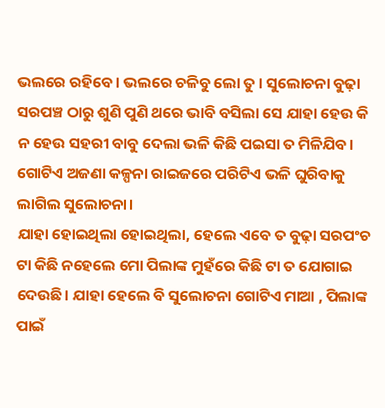ଭଲରେ ରହିବେ। ଭଲରେ ଚଳିବୁ ଲୋ ତୁ । ସୁଲୋଚନା ବୁଢ଼ା ସରପଞ୍ଚ ଠାରୁ ଶୁଣି ପୁଣି ଥରେ ଭାବି ବସିଲା ସେ ଯାହା ହେଉ କି ନ ହେଉ ସହରୀ ବାବୁ ଦେଲା ଭଳି କିଛି ପଇସା ତ ମିଳିଯିବ। ଗୋଟିଏ ଅଜଣା କଳ୍ପନା ରାଇଜରେ ପରିଟିଏ ଭଳି ଘୁରିବାକୁ ଲାଗିଲ ସୁଲୋଚନା।
ଯାହା ହୋଇଥିଲା ହୋଇଥିଲା, ହେଲେ ଏବେ ତ ବୁଢ଼ା ସରପଂଚ ଟା କିଛି ନହେଲେ ମୋ ପିଲାଙ୍କ ମୁହଁରେ କିଛି ଟା ତ ଯୋଗାଇ ଦେଉଛି। ଯାହା ହେଲେ ବି ସୁଲୋଚନା ଗୋଟିଏ ମାଆ , ପିଲାଙ୍କ ପାଇଁ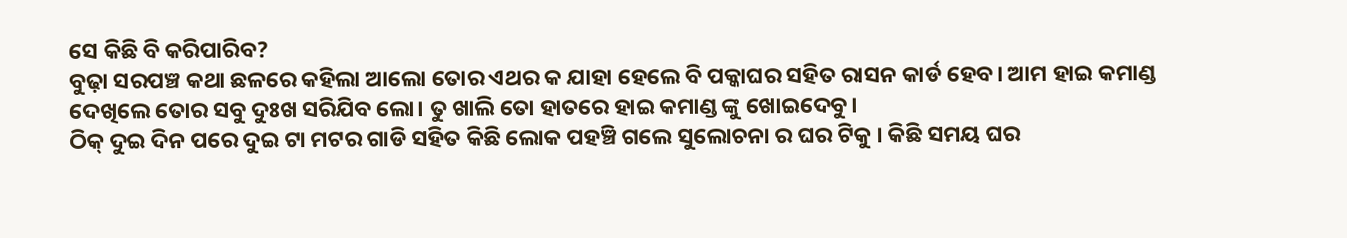ସେ କିଛି ବି କରିପାରିବ?
ବୁଢ଼ା ସରପଞ୍ଚ କଥା ଛଳରେ କହିଲା ଆଲୋ ତୋର ଏଥର କ ଯାହା ହେଲେ ବି ପକ୍କାଘର ସହିତ ରାସନ କାର୍ଡ ହେବ। ଆମ ହାଇ କମାଣ୍ଡ ଦେଖିଲେ ତୋର ସବୁ ଦୁଃଖ ସରିଯିବ ଲୋ। ତୁ ଖାଲି ତୋ ହାତରେ ହାଇ କମାଣ୍ଡ ଙ୍କୁ ଖୋଇଦେବୁ।
ଠିକ୍ ଦୁଇ ଦିନ ପରେ ଦୁଇ ଟା ମଟର ଗାଡି ସହିତ କିଛି ଲୋକ ପହଞ୍ଚି ଗଲେ ସୁଲୋଚନା ର ଘର ଟିକୁ । କିଛି ସମୟ ଘର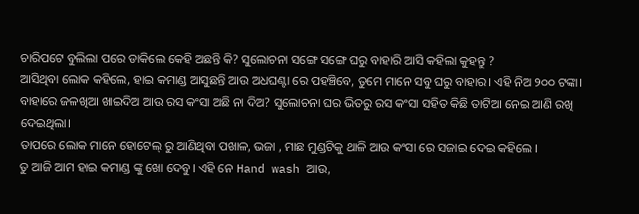ଚାରିପଟେ ବୁଲିଲା ପରେ ଡାକିଲେ କେହି ଅଛନ୍ତି କି? ସୁଲୋଚନା ସଙ୍ଗେ ସଙ୍ଗେ ଘରୁ ବାହାରି ଆସି କହିଲା କୁହନ୍ତୁ ?
ଆସିଥିବା ଲୋକ କହିଲେ, ହାଇ କମାଣ୍ଡ ଆସୁଛନ୍ତି ଆଉ ଅଧଘଣ୍ଟା ରେ ପହଞ୍ଚିବେ, ତୁମେ ମାନେ ସବୁ ଘରୁ ବାହାର। ଏହି ନିଅ ୨୦୦ ଟଙ୍କା। ବାହାରେ ଜଳଖିଆ ଖାଇଦିଅ ଆଉ ରସ କଂସା ଅଛି ନା ଦିଅ? ସୁଲୋଚନା ଘର ଭିତରୁ ରସ କଂସା ସହିତ କିଛି ତାଟିଆ ନେଇ ଆଣି ରଖି ଦେଇଥିଲା।
ତାପରେ ଲୋକ ମାନେ ହୋଟେଲ୍ ରୁ ଆଣିଥିବା ପଖାଳ, ଭଜା , ମାଛ ମୁଣ୍ଡଟିକୁ ଥାଳି ଆଉ କଂସା ରେ ସଜାଇ ଦେଇ କହିଲେ ।
ତୁ ଆଜି ଆମ ହାଇ କମାଣ୍ଡ ଙ୍କୁ ଖୋ ଦେବୁ। ଏହି ନେ Hand wash ଆଉ,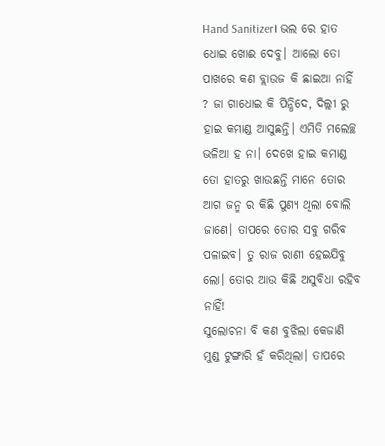Hand Sanitizer। ଭଲ ରେ ହାତ ଧୋଇ ଖୋଈ ଦେବୁ। ଆଲୋ ତୋ ପାଖରେ କଣ ବ୍ଲାଉଜ କି ଛାଇଆ ନାହିଁ ? ଜା ଗାଧୋଇ କି ପିନ୍ଧିଦେ, ଦିଲ୍ଲୀ ରୁ ହାଇ କମାଣ୍ଡ ଆସୁଛନ୍ତି। ଏମିତି ମଲେଚ୍ଛ ଭଳିଆ ହ ନା। ଦେଖେ ହାଇ କମାଣ୍ଡ ତୋ ହାତରୁ ଖାଉଛନ୍ତି ମାନେ ତୋର ଆଗ ଜନ୍ମ ର କିଛି ପୁଣ୍ୟ ଥିଲା ବୋଲି ଜାଣେ। ତାପରେ ତୋର ସବୁ ଗରିବ ପଳାଇବ। ତୁ ରାଜ ରାଣୀ ହେଇଯିବୁ ଲୋ। ତୋର ଆଉ କିଛି ଅସୁବିଧା ରହିବ ନାହିଁ!
ସୁଲୋଚନା ବି କଣ ବୁଝିଲା କେଜାଣି ମୁଣ୍ଡ ଟୁଙ୍ଗାରି ହଁ କରିଥିଲା। ତାପରେ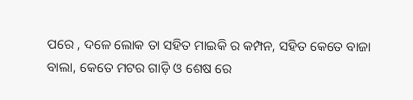ପରେ , ଦଳେ ଲୋକ ତା ସହିତ ମାଇକି ର କମ୍ପନ, ସହିତ କେତେ ବାଜା ବାଲା, କେତେ ମଟର ଗାଡ଼ି ଓ ଶେଷ ରେ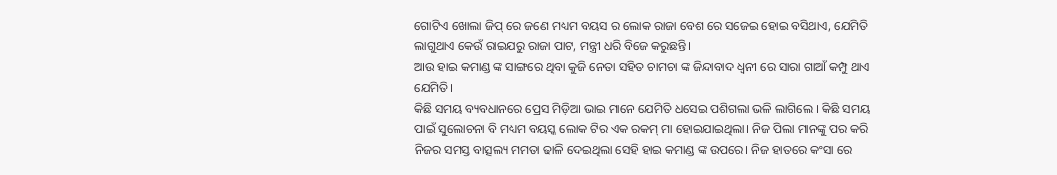ଗୋଟିଏ ଖୋଲା ଜିପ୍ ରେ ଜଣେ ମଧ୍ୟମ ବୟସ ର ଲୋକ ରାଜା ବେଶ ରେ ସଜେଇ ହୋଇ ବସିଥାଏ, ଯେମିତି ଲାଗୁଥାଏ କେଉଁ ରାଇଯରୁ ରାଜା ପାଟ, ମନ୍ତ୍ରୀ ଧରି ବିଜେ କରୁଛନ୍ତି।
ଆଉ ହାଇ କମାଣ୍ଡ ଙ୍କ ସାଙ୍ଗରେ ଥିବା କୁଜି ନେତା ସହିତ ଚାମଚା ଙ୍କ ଜିନ୍ଦାବାଦ ଧ୍ଵନୀ ରେ ସାରା ଗାଆଁ କମ୍ପୁ ଥାଏ ଯେମିତି।
କିଛି ସମୟ ବ୍ୟବଧାନରେ ପ୍ରେସ ମିଡ଼ିଆ ଭାଇ ମାନେ ଯେମିତି ଧସେଇ ପଶିଗଲା ଭଳି ଲାଗିଲେ । କିଛି ସମୟ ପାଇଁ ସୁଲୋଚନା ବି ମଧ୍ୟମ ବୟସ୍କ ଲୋକ ଟିର ଏକ ରକମ୍ ମା ହୋଇଯାଇଥିଲା। ନିଜ ପିଲା ମାନଙ୍କୁ ପର କରି ନିଜର ସମସ୍ତ ବାତ୍ସଲ୍ୟ ମମତା ଢାଳି ଦେଇଥିଲା ସେହି ହାଇ କମାଣ୍ଡ ଙ୍କ ଉପରେ। ନିଜ ହାତରେ କଂସା ରେ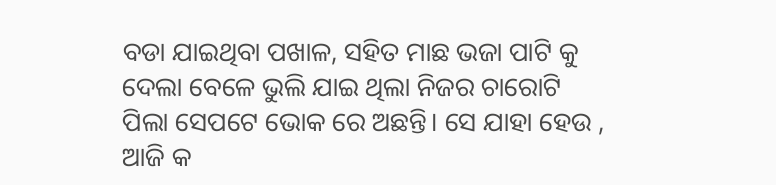ବଡା ଯାଇଥିବା ପଖାଳ, ସହିତ ମାଛ ଭଜା ପାଟି କୁ ଦେଲା ବେଳେ ଭୁଲି ଯାଇ ଥିଲା ନିଜର ଚାରୋଟି ପିଲା ସେପଟେ ଭୋକ ରେ ଅଛନ୍ତି। ସେ ଯାହା ହେଉ , ଆଜି କ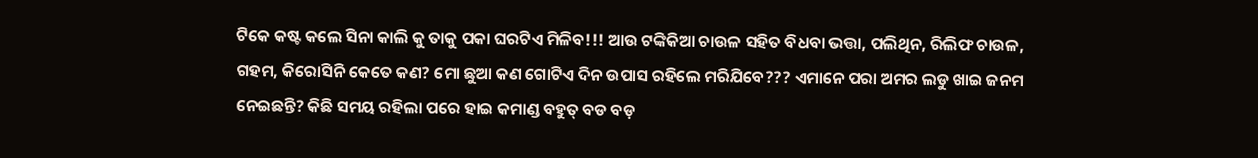ଟିକେ କଷ୍ଟ କଲେ ସିନା କାଲି କୁ ତାକୁ ପକା ଘରଟିଏ ମିଳିବ!!! ଆଉ ଟଙ୍କିକିଆ ଚାଉଳ ସହିତ ବିଧବା ଭତ୍ତା, ପଲିଥିନ, ରିଲିଫ ଚାଉଳ, ଗହମ, କିରୋସିନି କେତେ କଣ? ମୋ ଛୁଆ କଣ ଗୋଟିଏ ଦିନ ଉପାସ ରହିଲେ ମରିଯିବେ??? ଏମାନେ ପରା ଅମର ଲଡୁ ଖାଇ ଜନମ ନେଇଛନ୍ତି? କିଛି ସମୟ ରହିଲା ପରେ ହାଇ କମାଣ୍ଡ ବହୁତ୍ ବଡ ବଡ଼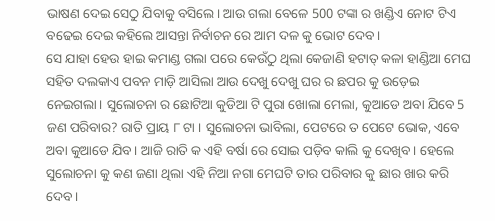ଭାଷଣ ଦେଇ ସେଠୁ ଯିବାକୁ ବସିଲେ। ଆଉ ଗଲା ବେଳେ 500 ଟଙ୍କା ର ଖଣ୍ଡିଏ ନୋଟ ଟିଏ ବଢେଇ ଦେଇ କହିଲେ ଆସନ୍ତା ନିର୍ବାଚନ ରେ ଆମ ଦଳ କୁ ଭୋଟ ଦେବ।
ସେ ଯାହା ହେଉ ହାଇ କମାଣ୍ଡ ଗଲା ପରେ କେଉଁଠୁ ଥିଲା କେଜାଣି ହଟାତ୍ କଳା ହାଣ୍ଡିଆ ମେଘ ସହିତ ଦଲକାଏ ପବନ ମାଡ଼ି ଆସିଲା ଆଉ ଦେଖୁ ଦେଖୁ ଘର ର ଛପର କୁ ଉଡ଼େଇ ନେଇଗଲା। ସୁଲୋଚନା ର ଛୋଟିଆ କୁଡିଆ ଟି ପୁରା ଖୋଲା ମେଲା, କୁଆଡେ ଅବା ଯିବେ 5 ଜଣ ପରିବାର? ରାତି ପ୍ରାୟ ୮ ଟା । ସୁଲୋଚନା ଭାବିଲା, ପେଟରେ ତ ପେଟେ ଭୋକ, ଏବେ ଅବା କୁଆଡେ ଯିବ। ଆଜି ରାତି କ ଏହି ବର୍ଷା ରେ ସୋଇ ପଡ଼ିବ କାଲି କୁ ଦେଖିବ। ହେଲେ ସୁଲୋଚନା କୁ କଣ ଜଣା ଥିଲା ଏହି ନିଆ ନଗା ମେଘଟି ତାର ପରିବାର କୁ ଛାର ଖାର କରି ଦେବ।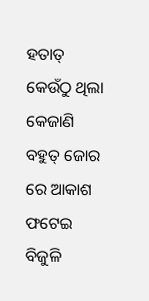ହତାତ୍ କେଉଁଠୁ ଥିଲା କେଜାଣି ବହୁତ୍ ଜୋର ରେ ଆକାଶ ଫଟେଇ ବିଜୁଳି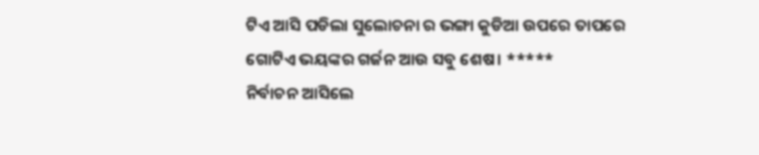ଟିଏ ଆସି ପଡିଲା ସୁଲୋଚନା ର ଭଙ୍ଗା କୁଡିଆ ଉପରେ ତାପରେ ଗୋଟିଏ ଭୟଙ୍କର ଗର୍ଜନ ଆଉ ସବୁ ଶେଷ। *****
ନିର୍ବାଚନ ଆସିଲେ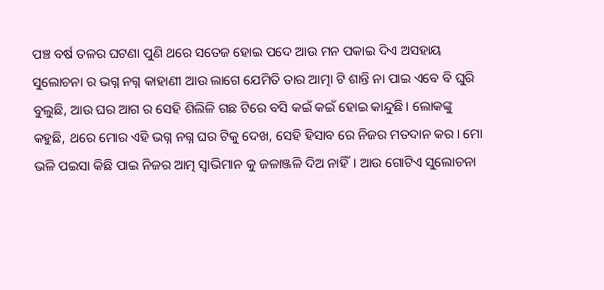ପଞ୍ଚ ବର୍ଷ ତଳର ଘଟଣା ପୁଣି ଥରେ ସତେଜ ହୋଇ ପଦେ ଆଉ ମନ ପକାଇ ଦିଏ ଅସହାୟ ସୁଲୋଚନା ର ଭଗ୍ନ ନଗ୍ନ କାହାଣୀ ଆଉ ଲାଗେ ଯେମିତି ତାର ଆତ୍ମା ଟି ଶାନ୍ତି ନା ପାଇ ଏବେ ବି ଘୁରି ବୁଲୁଛି, ଆଉ ଘର ଆଗ ର ସେହି ଶିଲିଳି ଗଛ ଟିରେ ବସି କଇଁ କଇଁ ହୋଇ କାନ୍ଦୁଛି। ଲୋକଙ୍କୁ କହୁଛି, ଥରେ ମୋର ଏହି ଭଗ୍ନ ନଗ୍ନ ଘର ଟିକୁ ଦେଖ, ସେହି ହିସାବ ରେ ନିଜର ମତଦାନ କର। ମୋ ଭଳି ପଇସା କିଛି ପାଇ ନିଜର ଆତ୍ମ ସ୍ୱାଭିମାନ କୁ ଜଳାଞ୍ଜଳି ଦିଅ ନାହିଁ। ଆଉ ଗୋଟିଏ ସୁଲୋଚନା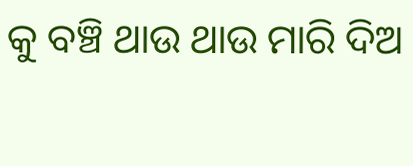କୁ ବଞ୍ଚି ଥାଉ ଥାଉ ମାରି ଦିଅ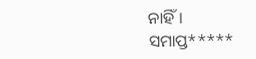ନାହିଁ।
ସମାପ୍ତ*****